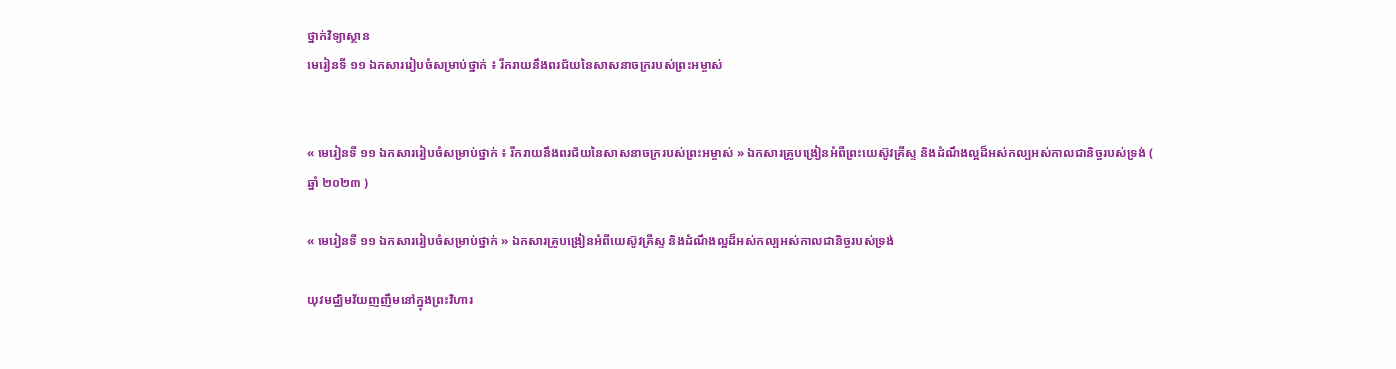ថ្នាក់វិទ្យាស្ថាន
មេរៀនទី ១១ ឯកសាររៀបចំសម្រាប់ថ្នាក់ ៖ រីករាយនឹងពរជ័យនៃសាសនាចក្ររបស់ព្រះអម្ចាស់


« មេរៀនទី ១១ ឯកសាររៀបចំសម្រាប់ថ្នាក់ ៖ រីករាយនឹងពរជ័យនៃសាសនាចក្ររបស់ព្រះអម្ចាស់ » ឯកសារគ្រូបង្រៀនអំពីព្រះយេស៊ូវគ្រីស្ទ និងដំណឹងល្អដ៏អស់កល្បអស់កាលជានិច្ចរបស់ទ្រង់ ( ឆ្នាំ ២០២៣ )

« មេរៀនទី ១១ ឯកសាររៀបចំសម្រាប់ថ្នាក់ » ឯកសារគ្រូបង្រៀនអំពីយេស៊ូវគ្រីស្ទ និងដំណឹងល្អដ៏អស់កល្បអស់កាលជានិច្ចរបស់ទ្រង់

យុវមជ្ឈិមវ័យញញឹមនៅក្នុងព្រះវិហារ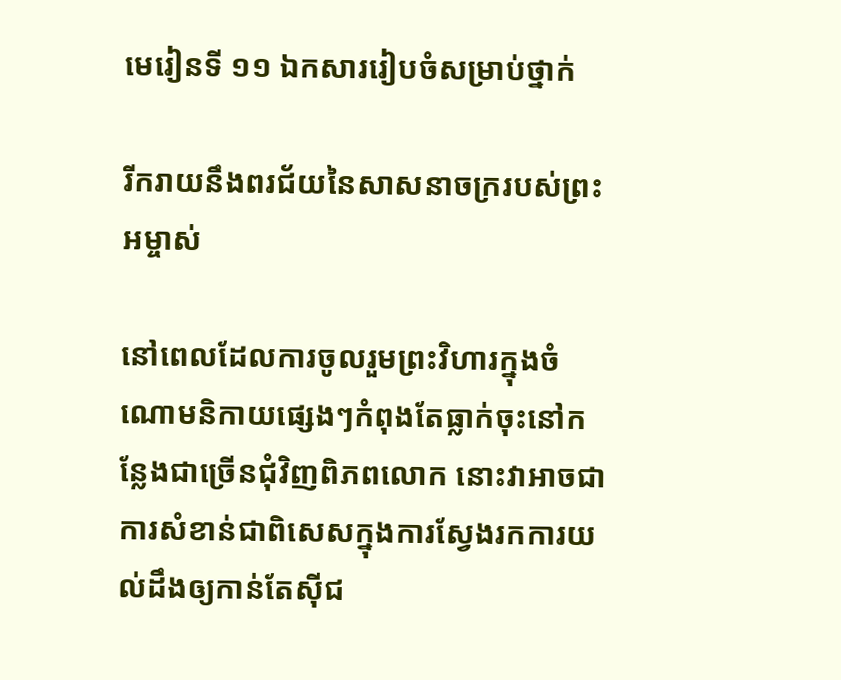មេរៀនទី ១១ ឯកសាររៀបចំសម្រាប់ថ្នាក់

រីករាយនឹងពរជ័យនៃសាសនាចក្ររបស់ព្រះអម្ចាស់

នៅពេលដែលការចូលរួមព្រះវិហារក្នុងចំណោមនិកាយផ្សេងៗកំពុងតែធ្លាក់ចុះនៅកន្លែងជាច្រើនជុំវិញពិភពលោក នោះវាអាចជាការសំខាន់ជាពិសេសក្នុងការស្វែងរកការយល់ដឹងឲ្យកាន់តែស៊ីជ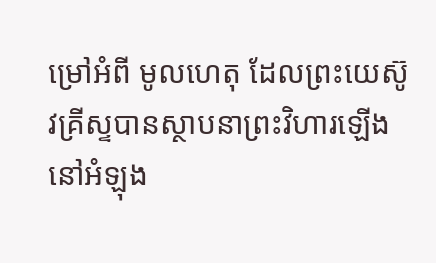ម្រៅអំពី មូលហេតុ ដែលព្រះយេស៊ូវគ្រីស្ទបានស្ថាបនាព្រះវិហារឡើងនៅអំឡុង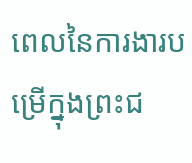ពេលនៃការងារបម្រើក្នុងព្រះជ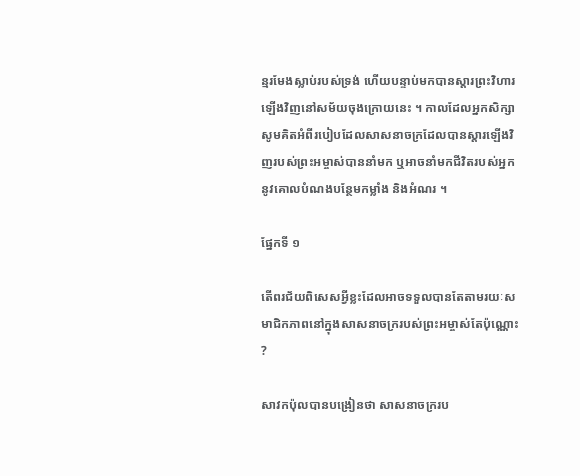ន្មរមែងស្លាប់របស់ទ្រង់ ហើយបន្ទាប់មកបានស្តារព្រះវិហារឡើងវិញនៅសម័យចុងក្រោយនេះ ។ កាលដែលអ្នកសិក្សា សូមគិតអំពីរបៀបដែលសាសនាចក្រដែលបានស្តារឡើងវិញរបស់ព្រះអម្ចាស់បាននាំមក ឬអាចនាំមកជីវិតរបស់អ្នកនូវគោលបំណងបន្ថែមកម្លាំង និងអំណរ ។

ផ្នែកទី ១

តើពរជ័យពិសេសអ្វីខ្លះដែលអាចទទួលបានតែតាមរយៈសមាជិកភាពនៅក្នុងសាសនាចក្ររបស់ព្រះអម្ចាស់តែប៉ុណ្ណោះ ?

សាវកប៉ុលបានបង្រៀនថា សាសនាចក្ររប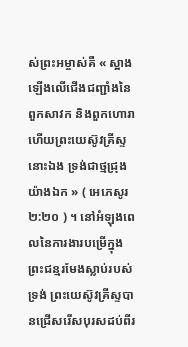ស់ព្រះអម្ចាស់គឺ « ស្អាងឡើងលើជើងជញ្ជាំងនៃពួកសាវក និងពួកហោរា ហើយព្រះយេស៊ូវគ្រីស្ទនោះឯង ទ្រង់ជាថ្មជ្រុងយ៉ាងឯក » ( អេភេសូរ ២:២០ ) ។ នៅអំឡុងពេលនៃការងារបម្រើក្នុងព្រះជន្មរមែងស្លាប់របស់ទ្រង់ ព្រះយេស៊ូវគ្រីស្ទបានជ្រើសរើសបុរសដប់ពីរ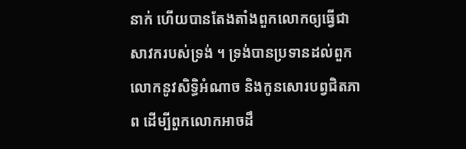នាក់ ហើយបានតែងតាំងពួកលោកឲ្យធ្វើជាសាវករបស់ទ្រង់ ។ ទ្រង់បានប្រទានដល់ពួកលោកនូវសិទ្ធិអំណាច និងកូនសោរបព្វជិតភាព ដើម្បីពួកលោកអាចដឹ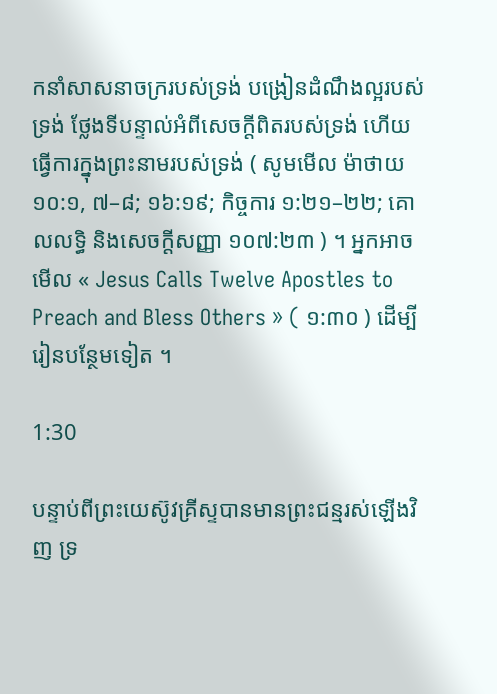កនាំសាសនាចក្ររបស់ទ្រង់ បង្រៀនដំណឹងល្អរបស់ទ្រង់ ថ្លែងទីបន្ទាល់អំពីសេចក្តីពិតរបស់ទ្រង់ ហើយធ្វើការក្នុងព្រះនាមរបស់ទ្រង់ ( សូមមើល ម៉ាថាយ ១០:១, ៧–៨; ១៦:១៩; កិច្ចការ ១:២១–២២; គោលលទ្ធិ និងសេចក្តីសញ្ញា ១០៧:២៣ ) ។ អ្នកអាចមើល « Jesus Calls Twelve Apostles to Preach and Bless Others » ( ១:៣០ ) ដើម្បីរៀនបន្ថែមទៀត ។

1:30

បន្ទាប់ពីព្រះយេស៊ូវគ្រីស្ទបានមានព្រះជន្មរស់ឡើងវិញ ទ្រ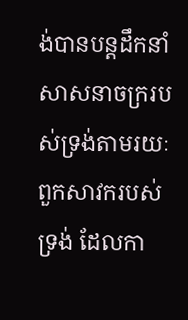ង់បានបន្តដឹកនាំសាសនាចក្ររបស់ទ្រង់តាមរយៈពួកសាវករបស់ទ្រង់ ដែលកា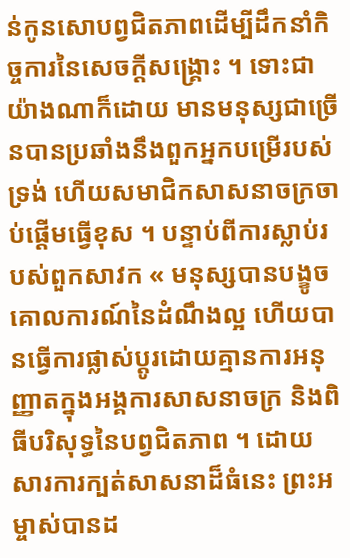ន់កូនសោបព្វជិតភាពដើម្បីដឹកនាំកិច្ចការនៃសេចក្ដីសង្គ្រោះ ។ ទោះជាយ៉ាងណាក៏ដោយ មានមនុស្សជាច្រើនបានប្រឆាំងនឹងពួកអ្នកបម្រើរបស់ទ្រង់ ហើយសមាជិកសាសនាចក្រចាប់ផ្ដើមធ្វើខុស ។ បន្ទាប់ពីការស្លាប់របស់ពួកសាវក « មនុស្សបានបង្ខូចគោលការណ៍នៃដំណឹងល្អ ហើយបានធ្វើការផ្លាស់ប្តូរដោយគ្មានការអនុញ្ញាតក្នុងអង្គការសាសនាចក្រ និងពិធីបរិសុទ្ធនៃបព្វជិតភាព ។ ដោយសារការក្បត់សាសនាដ៏ធំនេះ ព្រះអម្ចាស់បានដ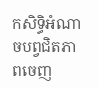កសិទ្ធិអំណាចបព្វជិតភាពចេញ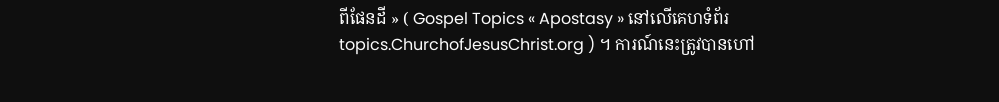ពីផែនដី » ( Gospel Topics « Apostasy » នៅលើគេហទំព័រ topics.ChurchofJesusChrist.org ) ។ ការណ៍នេះត្រូវបានហៅ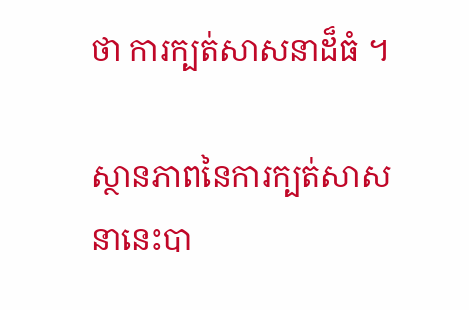ថា ការក្បត់សាសនាដ៏ធំ ។

ស្ថានភាពនៃការក្បត់សាសនានេះបា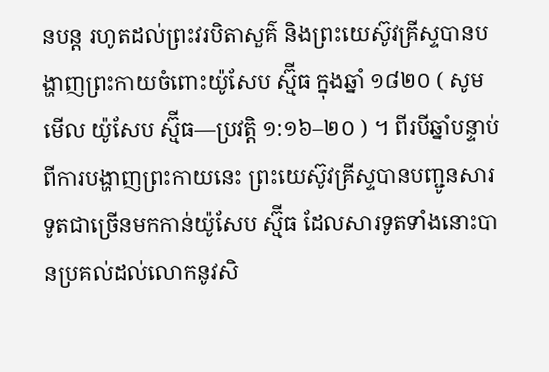នបន្ត រហូតដល់ព្រះវរបិតាសួគ៌ និងព្រះយេស៊ូវគ្រីស្ទបានបង្ហាញព្រះកាយចំពោះយ៉ូសែប ស្ម៊ីធ ក្នុងឆ្នាំ ១៨២០ ( សូមមើល យ៉ូសែប ស្ម៊ីធ—ប្រវត្តិ ១:១៦–២០ ) ។ ពីរបីឆ្នាំបន្ទាប់ពីការបង្ហាញព្រះកាយនេះ ព្រះយេស៊ូវគ្រីស្ទបានបញ្ជូនសារទូតជាច្រើនមកកាន់យ៉ូសែប ស្ម៊ីធ ដែលសារទូតទាំងនោះបានប្រគល់ដល់លោកនូវសិ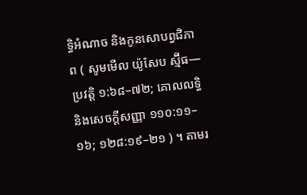ទ្ធិអំណាច និងកូនសោបព្វជិភាព ( សូមមើល យ៉ូសែប ស្ម៊ីធ—ប្រវត្តិ ១:៦៨–៧២; គោលលទ្ធិ និងសេចក្តីសញ្ញា ១១០:១១–១៦; ១២៨:១៩–២១ ) ។ តាមរ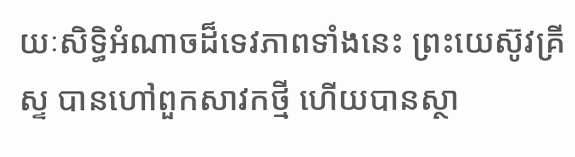យៈសិទ្ធិអំណាចដ៏ទេវភាពទាំងនេះ ព្រះយេស៊ូវគ្រីស្ទ បានហៅពួកសាវកថ្មី ហើយបានស្ថា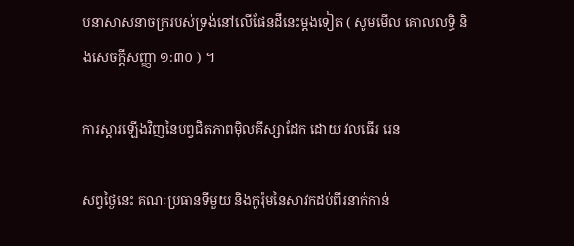បនាសាសនាចក្ររបស់ទ្រង់នៅលើផែនដីនេះម្ដងទៀត ( សូមមើល គោលលទ្ធិ និងសេចក្តីសញ្ញា ១:៣០ ) ។

ការស្តារឡើងវិញនៃបព្វជិតភាពម៉ិលគីស្សាដែក ដោយ វលធើរ រេន

សព្វថ្ងៃនេះ គណៈប្រធានទីមួយ និងកូរ៉ុមនៃសាវកដប់ពីរនាក់កាន់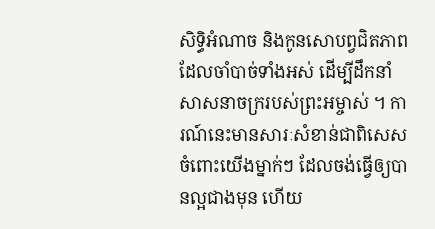សិទ្ធិអំណាច និងកូនសោបព្វជិតភាពដែលចាំបាច់ទាំងអស់ ដើម្បីដឹកនាំសាសនាចក្ររបស់ព្រះអម្ចាស់ ។ ការណ៍នេះមានសារៈសំខាន់ជាពិសេសចំពោះយើងម្នាក់ៗ ដែលចង់ធ្វើឲ្យបានល្អជាងមុន ហើយ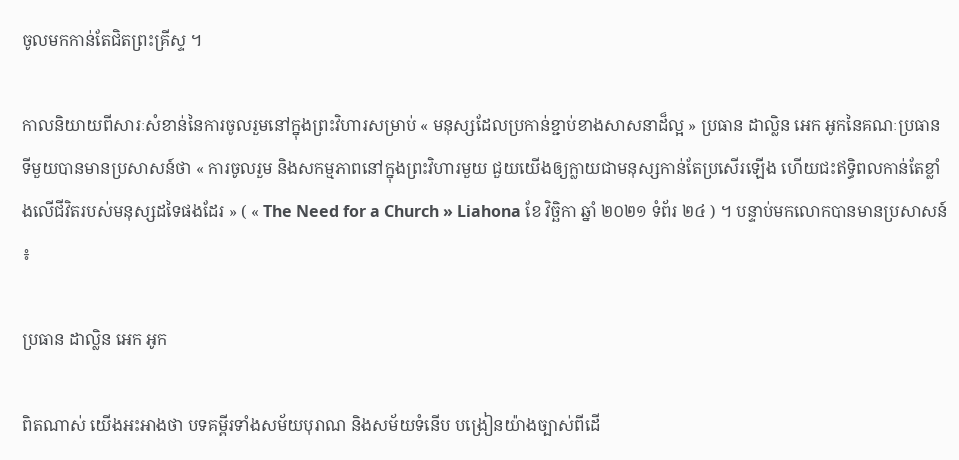ចូលមកកាន់តែជិតព្រះគ្រីស្ទ ។

កាលនិយាយពីសារៈសំខាន់នៃការចូលរួមនៅក្នុងព្រះវិហារសម្រាប់ « មនុស្សដែលប្រកាន់ខ្ជាប់ខាងសាសនាដ៏ល្អ » ប្រធាន ដាល្លិន អេក អូកនៃគណៈប្រធានទីមួយបានមានប្រសាសន៍ថា « ការចូលរួម និងសកម្មភាពនៅក្នុងព្រះវិហារមួយ ជួយយើងឲ្យក្លាយជាមនុស្សកាន់តែប្រសើរឡើង ហើយជះឥទ្ធិពលកាន់តែខ្លាំងលើជីវិតរបស់មនុស្សដទៃផងដែរ » ( « The Need for a Church » Liahona ខែ វិច្ឆិកា ឆ្នាំ ២០២១ ទំព័រ ២៤ ) ។ បន្ទាប់មកលោកបានមានប្រសាសន៍ ៖

ប្រធាន ដាល្លិន អេក អូក

ពិតណាស់ យើងអះអាងថា បទគម្ពីរទាំងសម័យបុរាណ និងសម័យទំនើប បង្រៀនយ៉ាងច្បាស់ពីដើ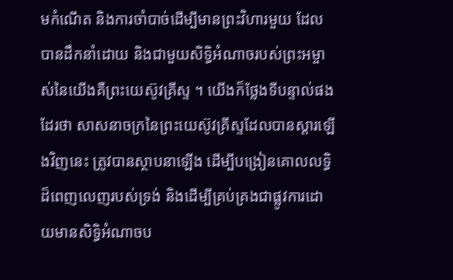មកំណើត និងការចាំបាច់ដើម្បីមានព្រះវិហារមួយ ដែលបានដឹកនាំដោយ និងជាមួយសិទ្ធិអំណាចរបស់ព្រះអម្ចាស់នៃយើងគឺព្រះយេស៊ូវគ្រីស្ទ ។ យើងក៏ថ្លែងទីបន្ទាល់ផងដែរថា សាសនាចក្រនៃព្រះយេស៊ូវគ្រីស្ទដែលបានស្ដារឡើងវិញនេះ ត្រូវបានស្ថាបនាឡើង ដើម្បីបង្រៀនគោលលទ្ធិដ៏ពេញលេញរបស់ទ្រង់ និងដើម្បីគ្រប់គ្រងជាផ្លូវការដោយមានសិទ្ធិអំណាចប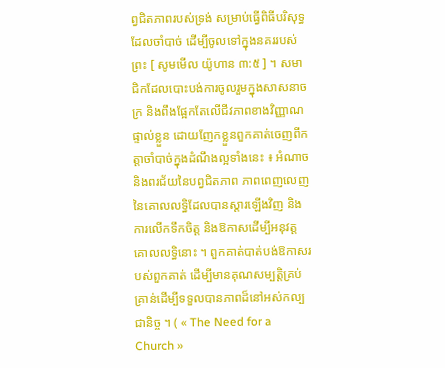ព្វជិតភាពរបស់ទ្រង់ សម្រាប់ធ្វើពិធីបរិសុទ្ធដែលចាំបាច់ ដើម្បីចូលទៅក្នុងនគររបស់ព្រះ [ សូមមើល យ៉ូហាន ៣:៥ ] ។ សមាជិកដែលបោះបង់ការចូលរួមក្នុងសាសនាចក្រ និងពឹងផ្អែកតែលើជីវភាពខាងវិញ្ញាណផ្ទាល់ខ្លួន ដោយញែកខ្លួនពួកគាត់ចេញពីកត្តាចាំបាច់ក្នុងដំណឹងល្អទាំងនេះ ៖ អំណាច និងពរជ័យនៃបព្វជិតភាព ភាពពេញលេញនៃគោលលទ្ធិដែលបានស្ដារឡើងវិញ និងការលើកទឹកចិត្ត និងឱកាសដើម្បីអនុវត្តគោលលទ្ធិនោះ ។ ពួកគាត់បាត់បង់ឱកាសរបស់ពួកគាត់ ដើម្បីមានគុណសម្បត្តិគ្រប់គ្រាន់ដើម្បីទទួលបានភាពដ៏នៅអស់កល្បជានិច្ច ។ ( « The Need for a Church »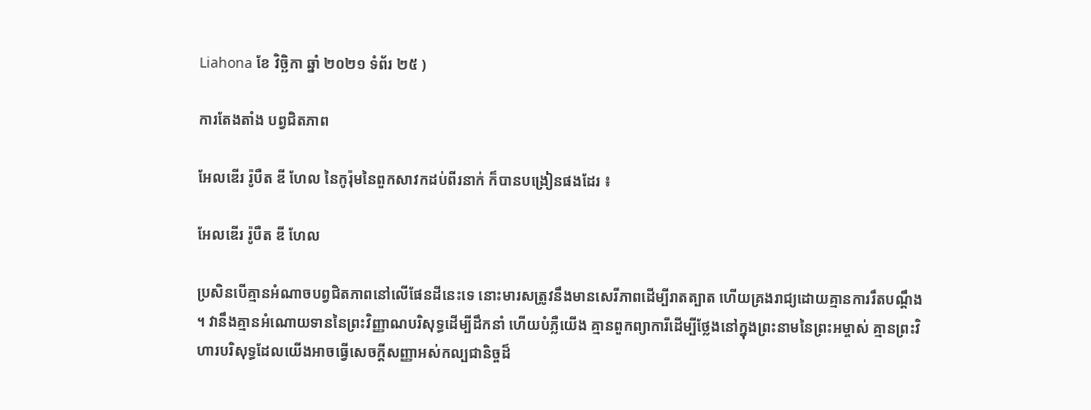Liahona ខែ វិច្ឆិកា ឆ្នាំ ២០២១ ទំព័រ ២៥ )

ការតែងតាំង បព្វជិតភាព

អែលឌើរ រ៉ូបឺត ឌី ហែល នៃកូរ៉ុមនៃពួកសាវកដប់ពីរនាក់ ក៏បានបង្រៀនផងដែរ ៖

អែលឌើរ រ៉ូបឺត ឌី ហែល

ប្រសិនបើគ្មានអំណាចបព្វជិតភាពនៅលើផែនដីនេះទេ នោះមារសត្រូវនឹងមានសេរីភាពដើម្បីរាតត្បាត ហើយគ្រងរាជ្យដោយគ្មានការរឹតបណ្ដឹង ។ វានឹងគ្មានអំណោយទាននៃព្រះវិញ្ញាណបរិសុទ្ធដើម្បីដឹកនាំ ហើយបំភ្លឺយើង គ្មានពួកព្យាការីដើម្បីថ្លែងនៅក្នុងព្រះនាមនៃព្រះអម្ចាស់ គ្មានព្រះវិហារបរិសុទ្ធដែលយើងអាចធ្វើសេចក្ដីសញ្ញាអស់កល្បជានិច្ចដ៏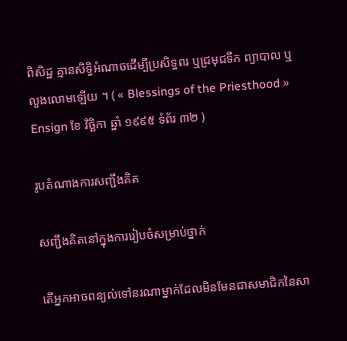ពិសិដ្ឋ គ្មានសិទ្ធិអំណាចដើម្បីប្រសិទ្ធពរ ឬជ្រមុជទឹក ព្យាបាល ឬ លួងលោមឡើយ ។ ( « Blessings of the Priesthood » Ensign ខែ វិច្ឆិកា ឆ្នាំ ១៩៩៥ ទំព័រ ៣២ )

រូបតំណាងការសញ្ជឹងគិត

សញ្ជឹងគិតនៅក្នុងការរៀបចំសម្រាប់ថ្នាក់

តើអ្នកអាចពន្យល់ទៅនរណាម្នាក់ដែលមិនមែនជាសមាជិកនៃសា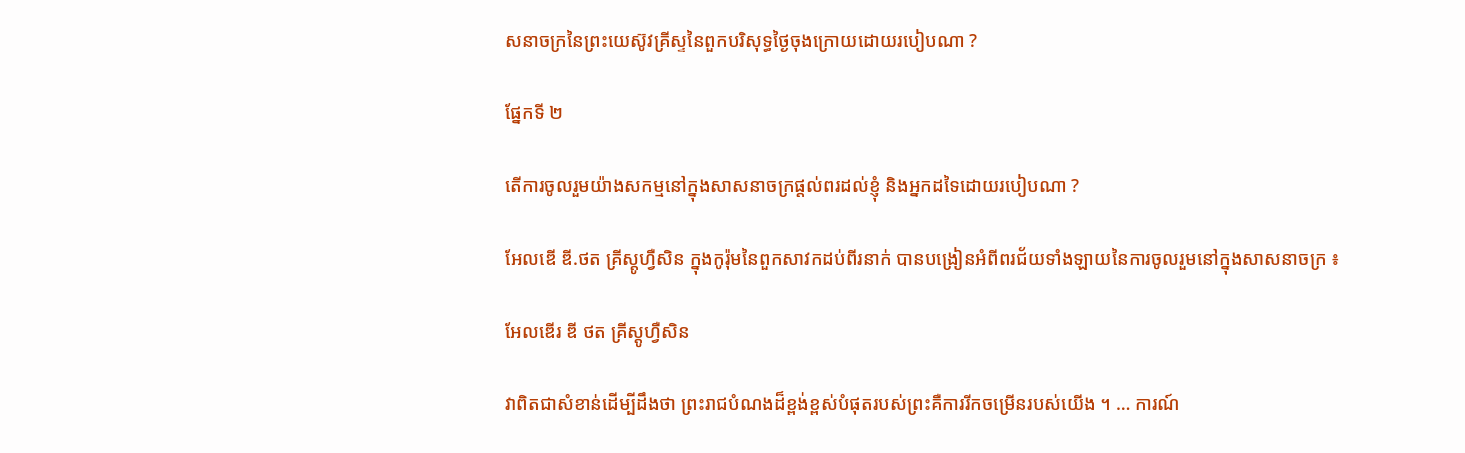សនាចក្រនៃព្រះយេស៊ូវគ្រីស្ទនៃពួកបរិសុទ្ធថ្ងៃចុងក្រោយដោយរបៀបណា ?

ផ្នែកទី ២

តើការចូលរួមយ៉ាងសកម្មនៅក្នុងសាសនាចក្រផ្តល់ពរដល់ខ្ញុំ និងអ្នកដទៃដោយរបៀបណា ?

អែលឌើ ឌី.ថត គ្រីស្តូហ្វឺសិន ក្នុងកូរ៉ុមនៃពួកសាវកដប់ពីរនាក់ បានបង្រៀនអំពីពរជ័យទាំងឡាយនៃការចូលរួមនៅក្នុងសាសនាចក្រ ៖

អែលឌើរ ឌី ថត គ្រីស្តូហ្វឺសិន

វាពិតជាសំខាន់ដើម្បីដឹងថា ព្រះរាជបំណងដ៏ខ្ពង់ខ្ពស់បំផុតរបស់ព្រះគឺការរីកចម្រើនរបស់យើង ។ … ការណ៍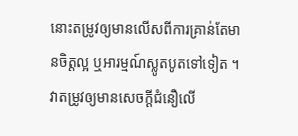នោះតម្រូវឲ្យមានលើសពីការគ្រាន់តែមានចិត្តល្អ ឬអារម្មណ៍ស្លូតបូតទៅទៀត ។ វាតម្រូវឲ្យមានសេចក្ដីជំនឿលើ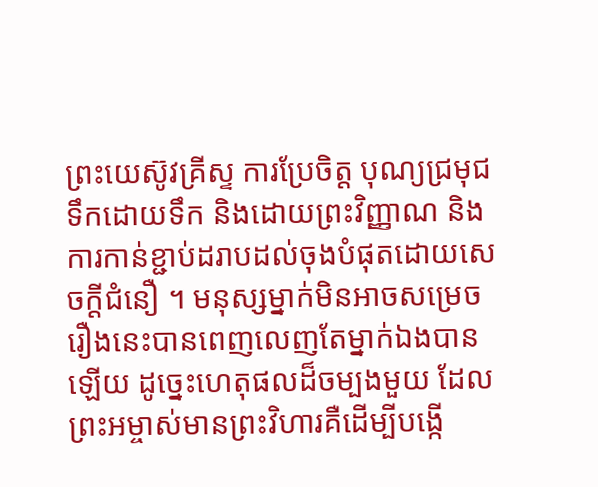ព្រះយេស៊ូវគ្រីស្ទ ការប្រែចិត្ត បុណ្យជ្រមុជទឹកដោយទឹក និងដោយព្រះវិញ្ញាណ និងការកាន់ខ្ជាប់ដរាបដល់ចុងបំផុតដោយសេចក្ដីជំនឿ ។ មនុស្សម្នាក់មិនអាចសម្រេចរឿងនេះបានពេញលេញតែម្នាក់ឯងបានឡើយ ដូច្នេះហេតុផលដ៏ចម្បងមួយ ដែលព្រះអម្ចាស់មានព្រះវិហារគឺដើម្បីបង្កើ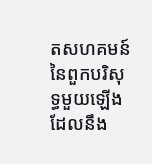តសហគមន៍នៃពួកបរិសុទ្ធមួយឡើង ដែលនឹង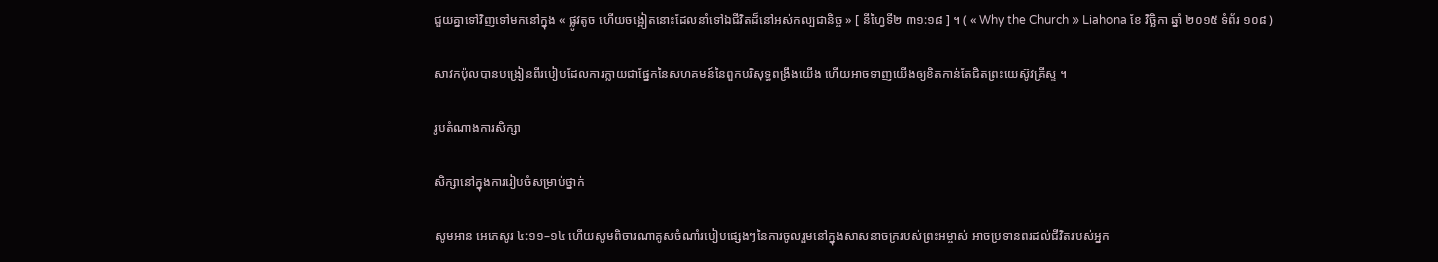ជួយគ្នាទៅវិញទៅមកនៅក្នុង « ផ្លូវតូច ហើយចង្អៀតនោះដែលនាំទៅឯជីវិតដ៏នៅអស់កល្បជានិច្ច » [ នីហ្វៃទី២ ៣១:១៨ ] ។ ( « Why the Church » Liahona ខែ វិច្ឆិកា ឆ្នាំ ២០១៥ ទំព័រ ១០៨ )

សាវកប៉ុលបានបង្រៀនពីរបៀបដែលការក្លាយជាផ្នែកនៃសហគមន៍នៃពួកបរិសុទ្ធពង្រឹងយើង ហើយអាចទាញយើងឲ្យខិតកាន់តែជិតព្រះយេស៊ូវគ្រីស្ទ ។

រូបតំណាងការសិក្សា

សិក្សានៅក្នុងការរៀបចំសម្រាប់ថ្នាក់

សូមអាន អេភេសូរ ៤:១១–១៤ ហើយសូមពិចារណាគូសចំណាំរបៀបផ្សេងៗនៃការចូលរួមនៅក្នុងសាសនាចក្ររបស់ព្រះអម្ចាស់ អាចប្រទានពរដល់ជីវិតរបស់អ្នក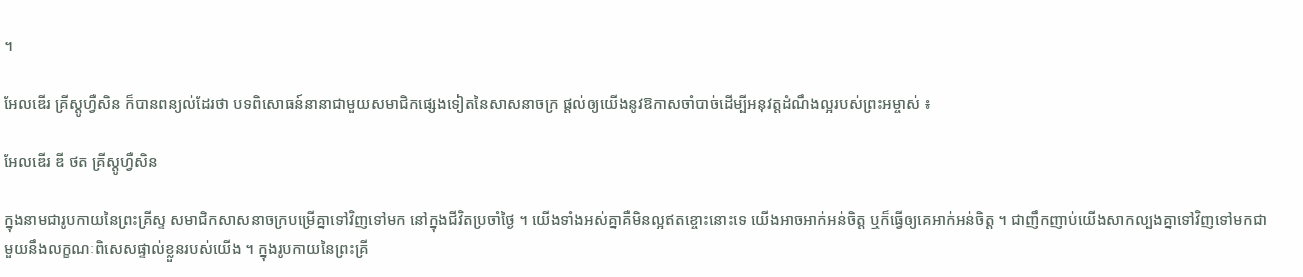។

អែលឌើរ គ្រីស្តូហ្វឺសិន ក៏បានពន្យល់ដែរថា បទពិសោធន៍នានាជាមួយសមាជិកផ្សេងទៀតនៃសាសនាចក្រ ផ្តល់ឲ្យយើងនូវឱកាសចាំបាច់ដើម្បីអនុវត្តដំណឹងល្អរបស់ព្រះអម្ចាស់ ៖

អែលឌើរ ឌី ថត គ្រីស្តូហ្វឺសិន

ក្នុងនាមជារូបកាយនៃព្រះគ្រីស្ទ សមាជិកសាសនាចក្របម្រើគ្នាទៅវិញទៅមក នៅក្នុងជីវិតប្រចាំថ្ងៃ ។ យើងទាំងអស់គ្នាគឺមិនល្អឥតខ្ចោះនោះទេ យើងអាចអាក់អន់ចិត្ត ឬក៏ធ្វើឲ្យគេអាក់អន់ចិត្ត ។ ជាញឹកញាប់យើងសាកល្បងគ្នាទៅវិញទៅមកជាមួយនឹងលក្ខណៈពិសេសផ្ទាល់ខ្លួនរបស់យើង ។ ក្នុងរូបកាយនៃព្រះគ្រី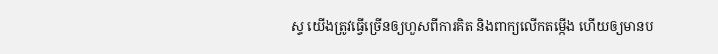ស្ទ យើងត្រូវធ្វើច្រើនឲ្យហួសពីការគិត និងពាក្យលើកតម្កើង ហើយឲ្យមានប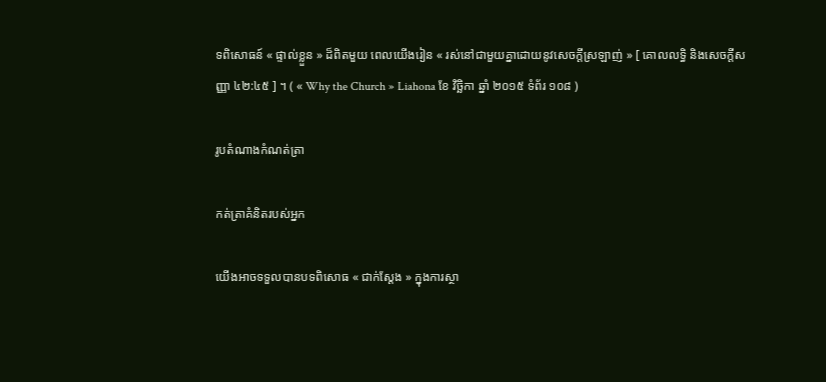ទពិសោធន៍ « ផ្ទាល់ខ្លួន » ដ៏ពិតមួយ ពេលយើងរៀន « រស់នៅជាមួយគ្នាដោយនូវសេចក្ដីស្រឡាញ់ » [ គោលលទ្ធិ និងសេចក្តីសញ្ញា ៤២:៤៥ ] ។ ( « Why the Church » Liahona ខែ វិច្ឆិកា ឆ្នាំ ២០១៥ ទំព័រ ១០៨ )

រូបតំណាងកំណត់ត្រា

កត់ត្រាគំនិតរបស់អ្នក

យើងអាចទទួលបានបទពិសោធ « ជាក់ស្តែង » ក្នុងការស្ថា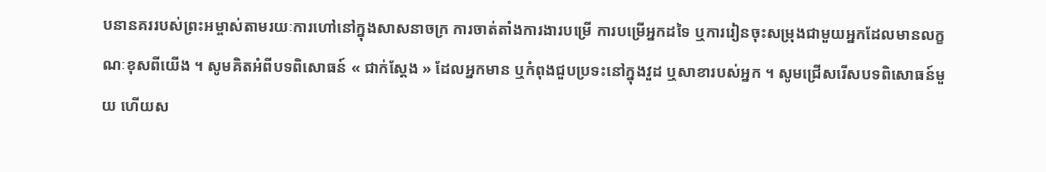បនានគររបស់ព្រះអម្ចាស់តាមរយៈការហៅនៅក្នុងសាសនាចក្រ ការចាត់តាំងការងារបម្រើ ការបម្រើអ្នកដទៃ ឬការរៀនចុះសម្រុងជាមួយអ្នកដែលមានលក្ខណៈខុសពីយើង ។ សូមគិតអំពីបទពិសោធន៍ « ជាក់ស្តែង » ដែលអ្នកមាន ឬកំពុងជួបប្រទះនៅក្នុងវួដ ឬសាខារបស់អ្នក ។ សូមជ្រើសរើសបទពិសោធន៍មួយ ហើយស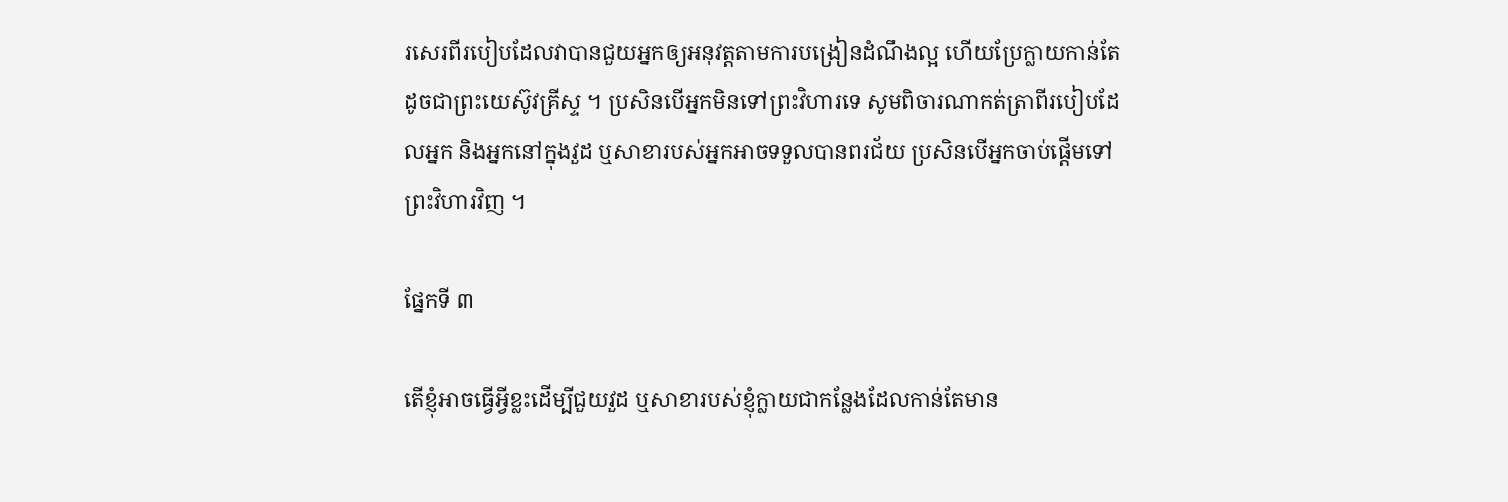រសេរពីរបៀបដែលវាបានជួយអ្នកឲ្យអនុវត្តតាមការបង្រៀនដំណឹងល្អ ហើយប្រែក្លាយកាន់តែដូចជាព្រះយេស៊ូវគ្រីស្ទ ។ ប្រសិនបើអ្នកមិនទៅព្រះវិហារទេ សូមពិចារណាកត់ត្រាពីរបៀបដែលអ្នក និងអ្នកនៅក្នុងវួដ ឬសាខារបស់អ្នកអាចទទួលបានពរជ័យ ប្រសិនបើអ្នកចាប់ផ្តើមទៅព្រះវិហារវិញ ។

ផ្នែកទី ៣

តើខ្ញុំអាចធ្វើអ្វីខ្លះដើម្បីជួយវួដ ឬសាខារបស់ខ្ញុំក្លាយជាកន្លែងដែលកាន់តែមាន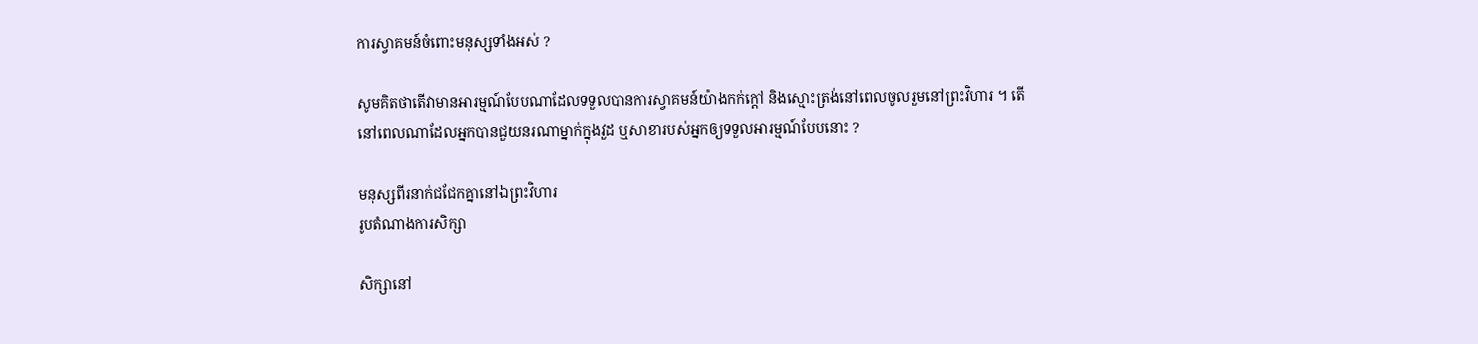ការស្វាគមន៍ចំពោះមនុស្សទាំងអស់ ?

សូមគិតថាតើវាមានអារម្មណ៍បែបណាដែលទទួលបានការស្វាគមន៍យ៉ាងកក់ក្តៅ និងស្មោះត្រង់នៅពេលចូលរួមនៅព្រះវិហារ ។ តើនៅពេលណាដែលអ្នកបានជួយនរណាម្នាក់ក្នុងវួដ ឬសាខារបស់អ្នកឲ្យទទួលអារម្មណ៍បែបនោះ ?

មនុស្សពីរនាក់ជជែកគ្នានៅឯព្រះវិហារ
រូបតំណាងការសិក្សា

សិក្សានៅ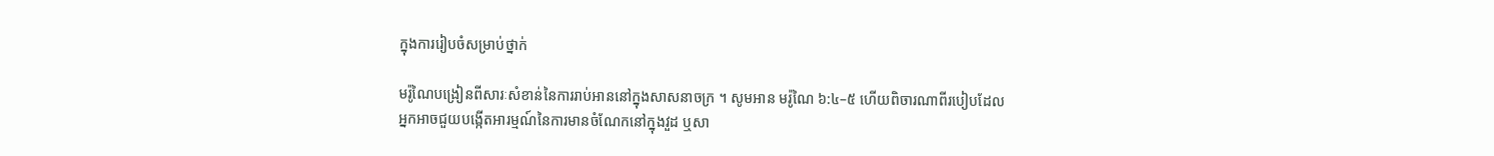ក្នុងការរៀបចំសម្រាប់ថ្នាក់

មរ៉ូណៃបង្រៀនពីសារៈសំខាន់នៃការរាប់អាននៅក្នុងសាសនាចក្រ ។ សូមអាន មរ៉ូណៃ ៦:៤–៥ ហើយពិចារណាពីរបៀបដែលអ្នកអាចជួយបង្កើតអារម្មណ៍នៃការមានចំណែកនៅក្នុងវួដ ឬសា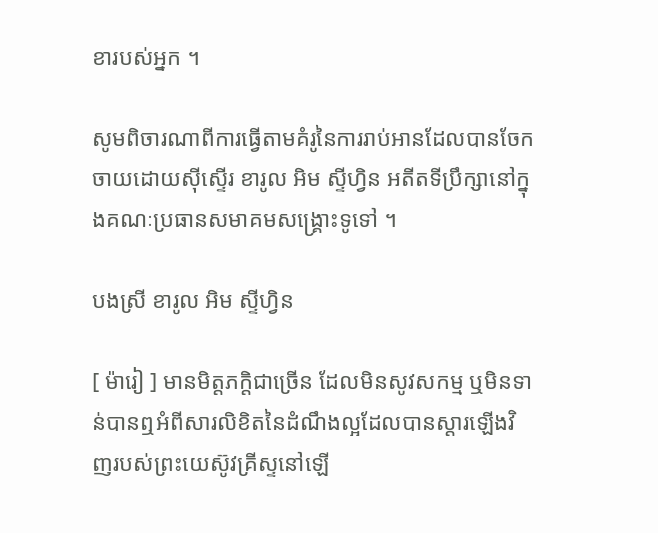ខារបស់អ្នក ។

សូមពិចារណាពីការធ្វើតាមគំរូនៃការរាប់អានដែលបានចែកចាយដោយស៊ីស្ទើរ ខារូល អិម ស្ទីហ្វិន អតីតទីប្រឹក្សានៅក្នុងគណៈប្រធានសមាគមសង្រ្គោះទូទៅ ។

បងស្រី ខារូល អិម ស្ទីហ្វិន

[ ម៉ារៀ ] មានមិត្តភក្តិជាច្រើន ដែលមិនសូវសកម្ម ឬមិនទាន់បានឮអំពីសារលិខិតនៃដំណឹងល្អដែលបានស្តារឡើងវិញរបស់ព្រះយេស៊ូវគ្រីស្ទនៅឡើ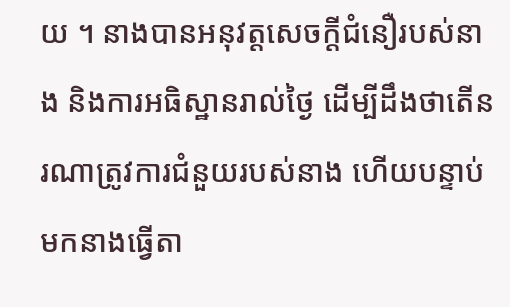យ ។ នាងបានអនុវត្តសេចក្តីជំនឿរបស់នាង និងការអធិស្ឋានរាល់ថ្ងៃ ដើម្បីដឹងថាតើនរណាត្រូវការជំនួយរបស់នាង ហើយបន្ទាប់មកនាងធ្វើតា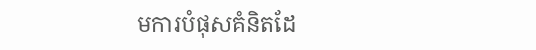មការបំផុសគំនិតដែ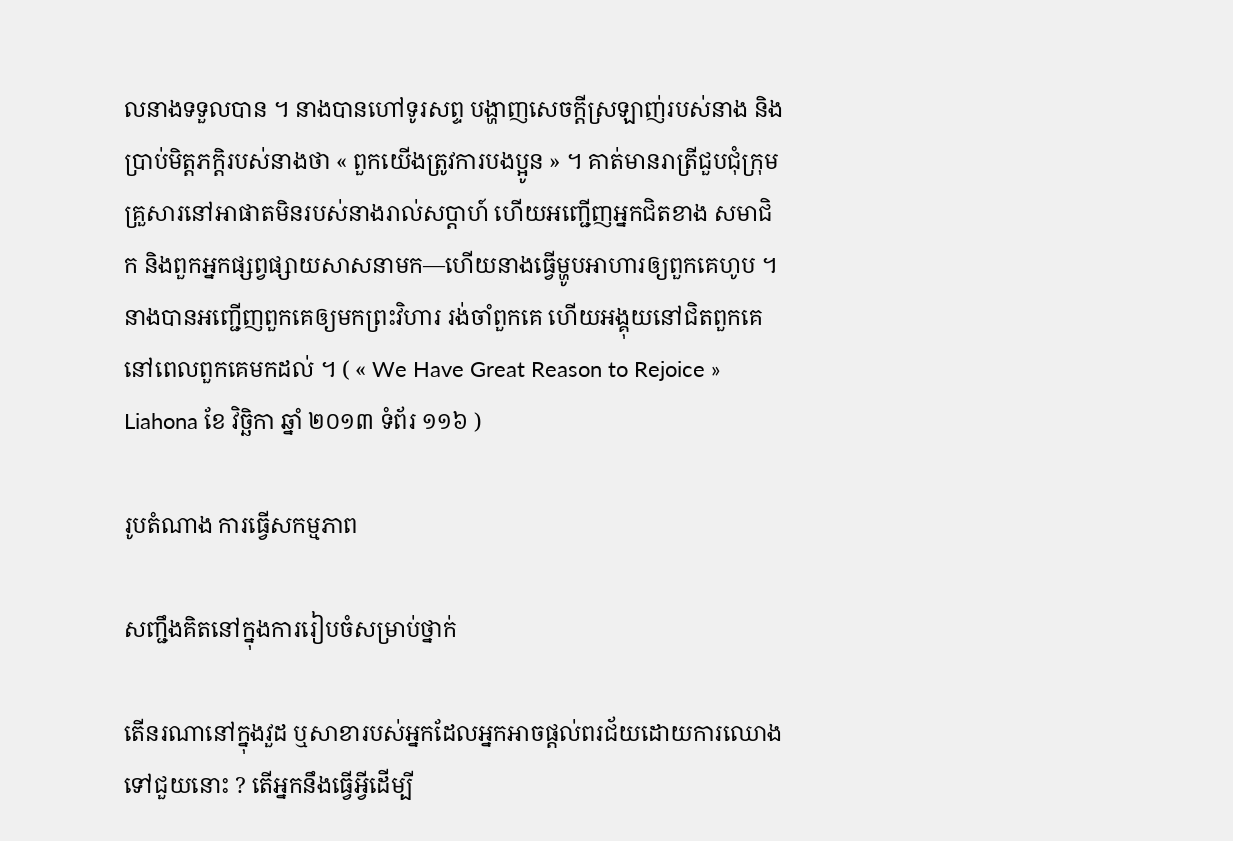លនាងទទួលបាន ។ នាងបានហៅទូរសព្ទ បង្ហាញសេចក្តីស្រឡាញ់របស់នាង និងប្រាប់មិត្តភក្តិរបស់នាងថា « ពួកយើងត្រូវការបងប្អូន » ។ គាត់មានរាត្រីជួបជុំក្រុមគ្រួសារនៅអាផាតមិនរបស់នាងរាល់សប្តាហ៍ ហើយអញ្ជើញអ្នកជិតខាង សមាជិក និងពួកអ្នកផ្សព្វផ្សាយសាសនាមក—ហើយនាងធ្វើម្ហូបអាហារឲ្យពួកគេហូប ។ នាងបានអញ្ជើញពួកគេឲ្យមកព្រះវិហារ រង់ចាំពួកគេ ហើយអង្គុយនៅជិតពួកគេនៅពេលពួកគេមកដល់ ។ ( « We Have Great Reason to Rejoice » Liahona ខែ វិច្ឆិកា ឆ្នាំ ២០១៣ ទំព័រ ១១៦ )

រូបតំណាង ការធ្វើសកម្មភាព

សញ្ជឹងគិតនៅក្នុងការរៀបចំសម្រាប់ថ្នាក់

តើនរណានៅក្នុងវួដ ឬសាខារបស់អ្នកដែលអ្នកអាចផ្តល់ពរជ័យដោយការឈោងទៅជួយនោះ ? តើអ្នកនឹងធ្វើអ្វីដើម្បី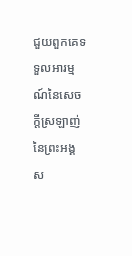ជួយពួកគេទទួលអារម្មណ៍នៃសេចក្តីស្រឡាញ់នៃព្រះអង្គស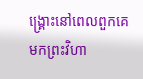ង្រ្គោះនៅពេលពួកគេមកព្រះវិហា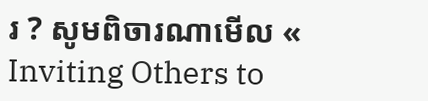រ ? សូមពិចារណាមើល « Inviting Others to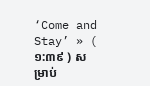‘Come and Stay’ » ( ១:៣៩ ) សម្រាប់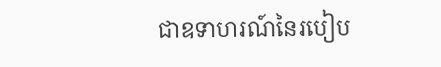ជាឧទាហរណ៍នៃរបៀប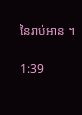នៃរាប់អាន ។

1:39